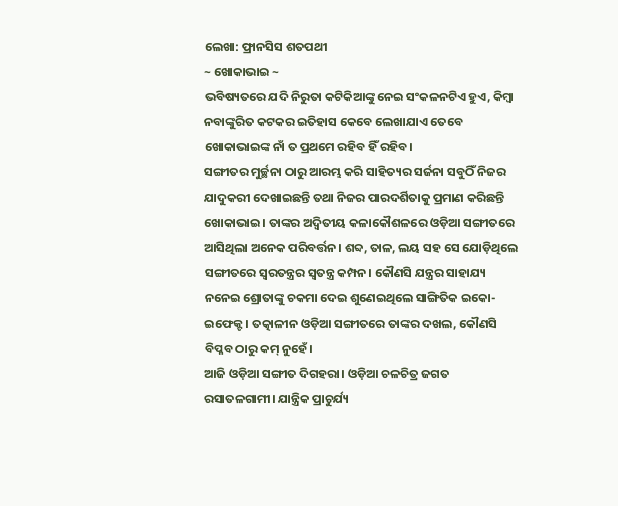ଲେଖା: ଫ୍ରାନସିସ ଶତପଥୀ
~ ଖୋକାଭାଇ ~
ଭବିଷ୍ୟତରେ ଯଦି ନିରୁତା କଟିକିଆଙ୍କୁ ନେଇ ସଂକଳନଟିଏ ହୁଏ, କିମ୍ବା ନବାଙ୍କୁରିତ କଟକର ଇତିହାସ କେବେ ଲେଖାଯାଏ ତେବେ ଖୋକାଭାଇଙ୍କ ନାଁ ତ ପ୍ରଥମେ ରହିବ ହିଁ ରହିବ।
ସଙ୍ଗୀତର ମୁର୍ଚ୍ଛନା ଠାରୁ ଆରମ୍ଭ କରି ସାହିତ୍ୟର ସର୍ଜନା ସବୁଠିଁ ନିଜର ଯାଦୁକରୀ ଦେଖାଇଛନ୍ତି ତଥା ନିଜର ପାରଦର୍ଶିତାକୁ ପ୍ରମାଣ କରିଛନ୍ତି ଖୋକାଭାଇ। ତାଙ୍କର ଅଦ୍ଵିତୀୟ କଳାକୌଶଳରେ ଓଡ଼ିଆ ସଙ୍ଗୀତରେ ଆସିଥିଲା ଅନେକ ପରିବର୍ତ୍ତନ। ଶବ୍ଦ, ତାଳ, ଲୟ ସହ ସେ ଯୋଡ଼ିଥିଲେ ସଙ୍ଗୀତରେ ସ୍ୱରତନ୍ତ୍ରର ସ୍ୱତନ୍ତ୍ର କମ୍ପନ। କୌଣସି ଯନ୍ତ୍ରର ସାହାଯ୍ୟ ନନେଇ ଶ୍ରୋତାଙ୍କୁ ଚକମା ଦେଇ ଶୁଣେଇଥିଲେ ସାଙ୍ଗିତିକ ଇକୋ-ଇଫେକ୍ଟ। ତତ୍କାଳୀନ ଓଡ଼ିଆ ସଙ୍ଗୀତରେ ତାଙ୍କର ଦଖଲ, କୌଣସି ବିପ୍ଳବ ଠାରୁ କମ୍ ନୁହେଁ।
ଆଜି ଓଡ଼ିଆ ସଙ୍ଗୀତ ଦିଗହରା। ଓଡ଼ିଆ ଚଳଚିତ୍ର ଜଗତ ରସାତଳଗାମୀ। ଯାନ୍ତ୍ରିକ ପ୍ରାଚୁର୍ଯ୍ୟ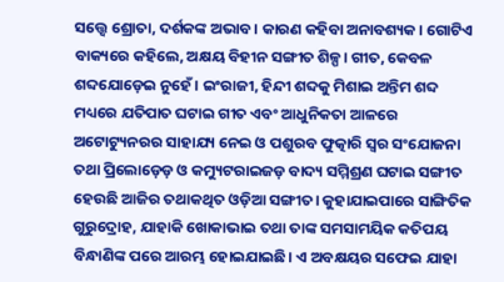ସତ୍ତ୍ୱେ ଶ୍ରୋତା, ଦର୍ଶକଙ୍କ ଅଭାବ। କାରଣ କହିବା ଅନାବଶ୍ୟକ। ଗୋଟିଏ ବାକ୍ୟରେ କହିଲେ, ଅକ୍ଷୟ ବିହୀନ ସଙ୍ଗୀତ ଶିଳ୍ପ। ଗୀତ, କେବଳ ଶବ୍ଦଯୋଡ଼େଇ ନୁହେଁ। ଇଂରାଜୀ, ହିନ୍ଦୀ ଶବ୍ଦକୁ ମିଶାଇ ଅନ୍ତିମ ଶବ୍ଦ ମଧ୍ୟରେ ଯତିପାତ ଘଟାଇ ଗୀତ ଏବଂ ଆଧୁନିକତା ଆଳରେ ଅଟୋଟ୍ୟୁନରର ସାହାଯ୍ୟ ନେଇ ଓ ପଶୁରବ ଫୁତ୍କାରି ସ୍ୱର ସଂଯୋଜନା ତଥା ପ୍ରିଲୋଡ଼େଡ଼ ଓ କମ୍ୟୁଟରାଇଜଡ଼ ବାଦ୍ୟ ସମ୍ମିଶ୍ରଣ ଘଟାଇ ସଙ୍ଗୀତ ହେଉଛି ଆଜିର ତଥାକଥିତ ଓଡ଼ିଆ ସଙ୍ଗୀତ। କୁହାଯାଇପାରେ ସାଙ୍ଗିତିକ ଗୁରୁଦ୍ରୋହ, ଯାହାକି ଖୋକାଭାଇ ତଥା ତାଙ୍କ ସମସାମୟିକ କତିପୟ ବିନ୍ଧାଣିଙ୍କ ପରେ ଆରମ୍ଭ ହୋଇଯାଇଛି। ଏ ଅବକ୍ଷୟର ସଫେଇ ଯାହା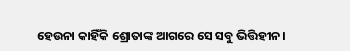ହେଉନା କାହିଁକି ଶ୍ରୋତାଙ୍କ ଆଗରେ ସେ ସବୁ ଭିତ୍ତିହୀନ।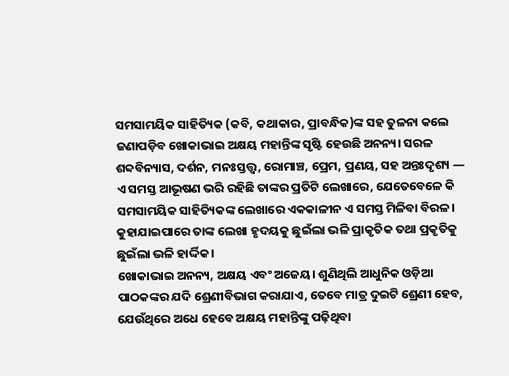ସମସାମୟିକ ସାହିତ୍ୟିକ (କବି, କଥାକାର, ପ୍ରାବନ୍ଧିକ)ଙ୍କ ସହ ତୁଳନା କଲେ ଜଣାପଡ଼ିବ ଖୋକାଭାଇ ଅକ୍ଷୟ ମହାନ୍ତିଙ୍କ ସୃଷ୍ଟି ହେଉଛି ଅନନ୍ୟ। ସରଳ ଶବ୍ଦବିନ୍ୟାସ, ଦର୍ଶନ, ମନଃସ୍ତତ୍ତ୍ୱ, ରୋମାଞ୍ଚ, ପ୍ରେମ, ପ୍ରଣୟ, ସହ ଅନ୍ତଃଦୃଶ୍ୟ ― ଏ ସମସ୍ତ ଆଭୂଷଣ ଭରି ରହିଛି ତାଙ୍କର ପ୍ରତିଟି ଲେଖାରେ, ଯେତେବେଳେ କି ସମସାମୟିକ ସାହିତ୍ୟିକଙ୍କ ଲେଖାରେ ଏକକାଳୀନ ଏ ସମସ୍ତ ମିଳିବା ବିରଳ। କୁହାଯାଇପାରେ ତାଙ୍କ ଲେଖା ହୃଦୟକୁ ଛୁଇଁଲା ଭଳି ପ୍ରାକୃତିକ ତଥା ପ୍ରକୃତିକୁ ଛୁଇଁଲା ଭଳି ହାର୍ଦ୍ଦିକ।
ଖୋକାଭାଇ ଅନନ୍ୟ, ଅକ୍ଷୟ ଏବଂ ଅଜେୟ। ଶୁଣିଥିଲି ଆଧୁନିକ ଓଡ଼ିଆ ପାଠକଙ୍କର ଯଦି ଶ୍ରେଣୀବିଭାଗ କରାଯାଏ, ତେବେ ମାତ୍ର ଦୁଇଟି ଶ୍ରେଣୀ ହେବ, ଯେଉଁଥିରେ ଅଧେ ହେବେ ଅକ୍ଷୟ ମହାନ୍ତିଙ୍କୁ ପଢ଼ିଥିବା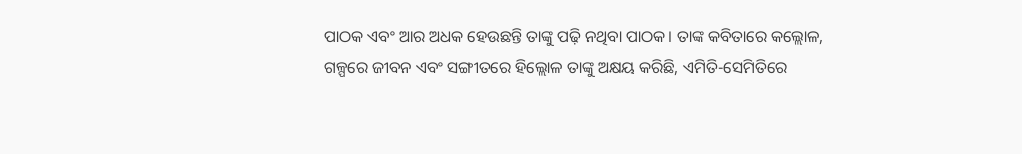ପାଠକ ଏବଂ ଆର ଅଧକ ହେଉଛନ୍ତି ତାଙ୍କୁ ପଢ଼ି ନଥିବା ପାଠକ। ତାଙ୍କ କବିତାରେ କଲ୍ଲୋଳ, ଗଳ୍ପରେ ଜୀବନ ଏବଂ ସଙ୍ଗୀତରେ ହିଲ୍ଲୋଳ ତାଙ୍କୁ ଅକ୍ଷୟ କରିଛି, ଏମିତି-ସେମିତିରେ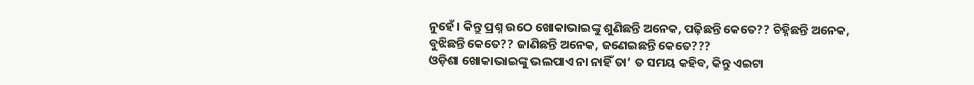ନୁହେଁ। କିନ୍ତୁ ପ୍ରଶ୍ନ ଉଠେ ଖୋକାଭାଇଙ୍କୁ ଶୁଣିଛନ୍ତି ଅନେକ, ପଢ଼ିଛନ୍ତି କେତେ?? ଚିହ୍ନିଛନ୍ତି ଅନେକ, ବୁଝିଛନ୍ତି କେତେ?? ଜାଣିଛନ୍ତି ଅନେକ, ଜଣେଇଛନ୍ତି କେତେ???
ଓଡ଼ିଶା ଖୋକାଭାଇଙ୍କୁ ଭଲପାଏ ନା ନାହିଁ ତା’ ତ ସମୟ କହିବ, କିନ୍ତୁ ଏଇଟା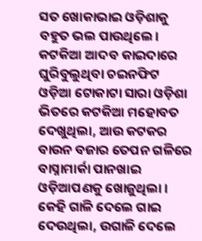ସତ ଖୋକାଭାଇ ଓଡ଼ିଶାକୁ ବହୁତ ଭଲ ପାଉଥିଲେ। କଟକିଆ ଆଦବ କାଇଦାରେ ଘୁରିବୁଲୁଥିବା ଚଇନଫିଟ ଓଡ଼ିଆ ଟୋକାଟା ସାରା ଓଡ଼ିଶା ଭିତରେ କଟକିଆ ମହୋବତ ଦେଖୁଥିଲା, ଆଉ କଟକର ବାଉନ ବଜାର ତେପନ ଗଳିରେ ବାସ୍ନାମାର୍କା ପାନଖାଇ ଓଡ଼ିଆପଣକୁ ଖୋଜୁଥିଲା। କେହି ଗାଳି ଦେଲେ ଗାଇ ଦେଉଥିଲା, ଉଗାଳି ଦେଲେ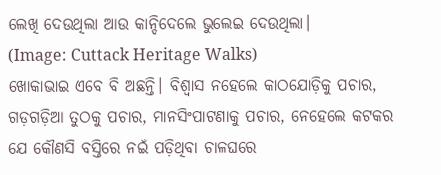ଲେଖି ଦେଉଥିଲା ଆଉ କାନ୍ଦିଦେଲେ ଭୁଲେଇ ଦେଉଥିଲା।
(Image: Cuttack Heritage Walks)
ଖୋକାଭାଇ ଏବେ ବି ଅଛନ୍ତି। ବିଶ୍ୱାସ ନହେଲେ କାଠଯୋଡ଼ିକୁ ପଚାର, ଗଡ଼ଗଡ଼ିଆ ତୁଠକୁ ପଚାର, ମାନସିଂପାଟଣାକୁ ପଚାର, ନେହେଲେ କଟକର ଯେ କୌଣସି ବସ୍ତିରେ ନଇଁ ପଡ଼ିଥିବା ଚାଳଘରେ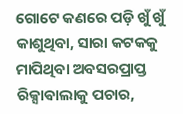ଗୋଟେ କଣରେ ପଡ଼ି ଖୁଁ ଖୁଁ କାଶୁଥିବା, ସାରା କଟକକୁ ମାପିଥିବା ଅବସରପ୍ରାପ୍ତ ରିକ୍ସାଵାଲାକୁ ପଚାର,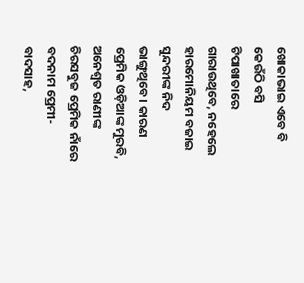ଖୋକାଭାଇ ଏବେ ବି କେଉଁଠି ବସି ଟିପାଖାତାରେ ଗାରାଉଥିବେ, ନହେଲେ ହାରମୋନିୟମ ବଜାଇ ସୁନ୍ଦରୀଙ୍କ ନିଦ ଭାଙ୍ଗୁଥିବେ। କାରଣ ପ୍ରେମିକ ଓଡ଼ିଆଙ୍କ ମୁରବି, ଅନେଶ୍ୱତ ରାଣୀଙ୍କ ଚିରସବୁଜ ପ୍ରେମିକ ନାଁରେ ବଦନାମ ପ୍ରେମୀ-ବାଦସାହ,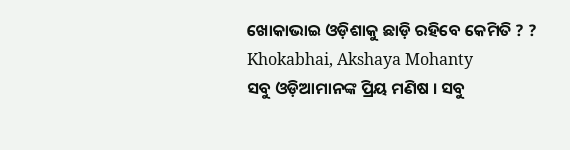ଖୋକାଭାଇ ଓଡ଼ିଶାକୁ ଛାଡ଼ି ରହିବେ କେମିତି ? ?
Khokabhai, Akshaya Mohanty
ସବୁ ଓଡ଼ିଆମାନଙ୍କ ପ୍ରିୟ ମଣିଷ । ସବୁ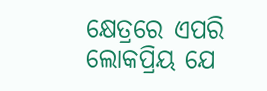କ୍ଷେତ୍ରରେ ଏପରି ଲୋକପ୍ରିୟ ଯେ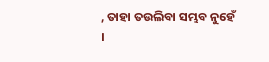, ତାହା ତଉଲିବା ସମ୍ଭବ ନୁହେଁ ।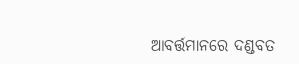ଆବର୍ତ୍ତମାନରେ ଦଣ୍ଡବତ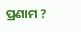ପ୍ରଣାମ ?